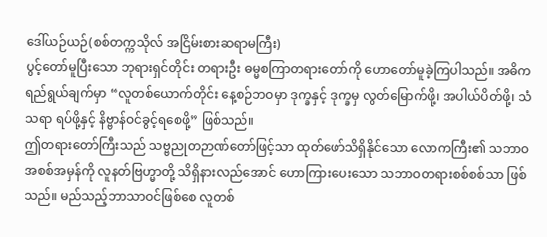ဒေါ်ယဉ်ယဉ်(စစ်တက္ကသိုလ် အငြိမ်းစားဆရာမကြီး)
ပွင့်တော်မူပြီးသော ဘုရားရှင်တိုင်း တရားဦး ဓမ္မစကြာတရားတော်ကို ဟောတော်မူခဲ့ကြပါသည်။ အဓိက ရည်ရွယ်ချက်မှာ “လူတစ်ယောက်တိုင်း နေ့စဉ်ဘဝမှာ ဒုက္ခနှင့် ဒုက္ခမှ လွတ်မြောက်ဖို့၊ အပါယ်ပိတ်ဖို့၊ သံသရာ ရပ်ဖို့နှင့် နိဗ္ဗာန်ဝင်ခွင့်ရစေဖို့” ဖြစ်သည်။
ဤတရားတော်ကြီးသည် သဗ္ဗညုတဉာဏ်တော်ဖြင့်သာ ထုတ်ဖော်သိရှိနိုင်သော လောကကြီး၏ သဘာဝ အစစ်အမှန်ကို လူနတ်ဗြဟ္မာတို့ သိရှိနားလည်အောင် ဟောကြားပေးသော သဘာဝတရားစစ်စစ်သာ ဖြစ်သည်။ မည်သည့်ဘာသာဝင်ဖြစ်စေ လူတစ်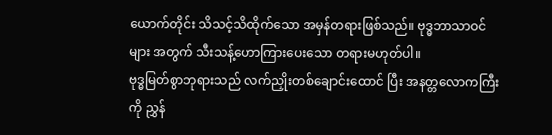ယောက်တိုင်း သိသင့်သိထိုက်သော အမှန်တရားဖြစ်သည်။ ဗုဒ္ဓဘာသာဝင်များ အတွက် သီးသန့်ဟောကြားပေးသော တရားမဟုတ်ပါ။
ဗုဒ္ဓမြတ်စွာဘုရားသည် လက်ညှိုးတစ်ချောင်းထောင် ပြီး အနတ္တလောကကြီးကို ညွှန်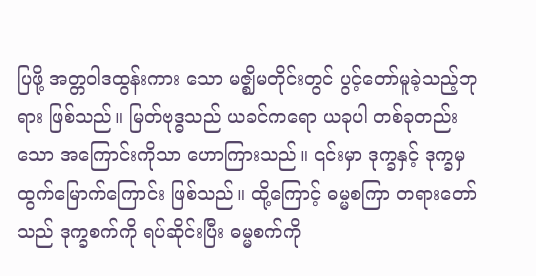ပြဖို့ အတ္တဝါဒထွန်းကား သော မဇ္ဈိမတိုင်းတွင် ပွင့်တော်မူခဲ့သည့်ဘုရား ဖြစ်သည်။ မြတ်ဗုဒ္ဓသည် ယခင်ကရော ယခုပါ တစ်ခုတည်းသော အကြောင်းကိုသာ ဟောကြားသည်။ ၎င်းမှာ ဒုက္ခနှင့် ဒုက္ခမှ ထွက်မြောက်ကြောင်း ဖြစ်သည်။ ထို့ကြောင့် ဓမ္မစကြာ တရားတော်သည် ဒုက္ခစက်ကို ရပ်ဆိုင်းပြီး ဓမ္မစက်ကို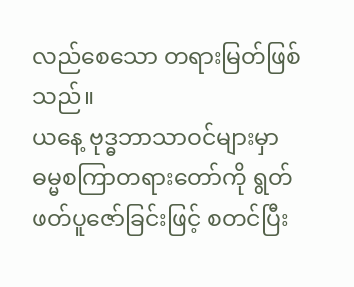လည်စေသော တရားမြတ်ဖြစ်သည်။
ယနေ့ ဗုဒ္ဓဘာသာဝင်များမှာ ဓမ္မစကြာတရားတော်ကို ရွတ်ဖတ်ပူဇော်ခြင်းဖြင့် စတင်ပြီး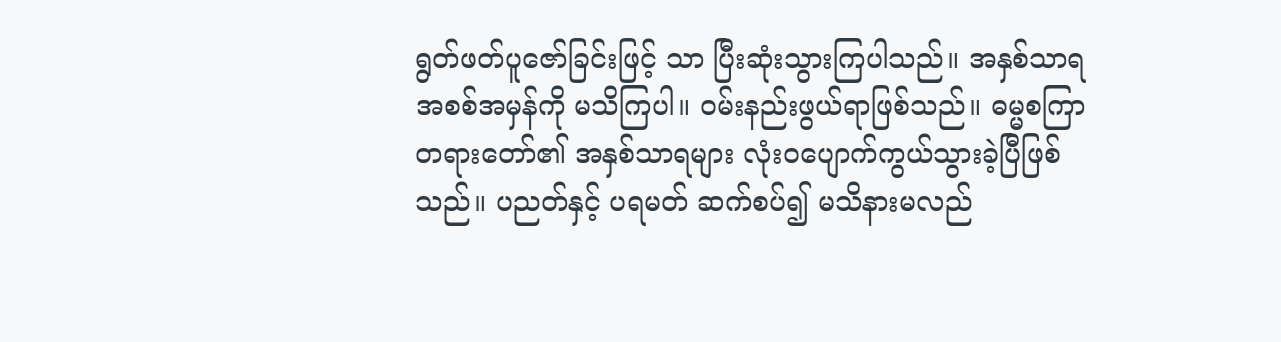ရွတ်ဖတ်ပူဇော်ခြင်းဖြင့် သာ ပြီးဆုံးသွားကြပါသည်။ အနှစ်သာရ အစစ်အမှန်ကို မသိကြပါ။ ဝမ်းနည်းဖွယ်ရာဖြစ်သည်။ ဓမ္မစကြာတရားတော်၏ အနှစ်သာရများ လုံးဝပျောက်ကွယ်သွားခဲ့ပြီဖြစ်သည်။ ပညတ်နှင့် ပရမတ် ဆက်စပ်၍ မသိနားမလည်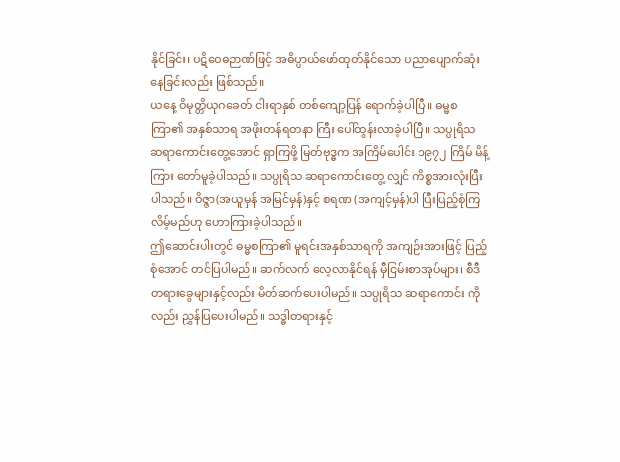နိုင်ခြင်း၊ ပဋိဝေဓဉာဏ်ဖြင့် အဓိပ္ပာယ်ဖော်ထုတ်နိုင်သော ပညာပျောက်ဆုံးနေခြင်းလည်း ဖြစ်သည်။
ယနေ့ ဝိမုတ္တိယုဂခေတ် ငါးရာနှစ် တစ်ကျော့ပြန် ရောက်ခဲ့ပါပြီ။ ဓမ္မစကြာ၏ အနှစ်သာရ အဖိုးတန်ရတနာ ကြီး ပေါ်ထွန်းလာခဲ့ပါပြီ။ သပ္ပုရိသ ဆရာကောင်းတွေ့အောင် ရှာကြဖို့ မြတ်ဗုဒ္ဓက အကြိမ်ပေါင်း ၁၉၇၂ ကြိမ် မိန့်ကြား တော်မူခဲ့ပါသည်။ သပ္ပုရိသ ဆရာကောင်းတွေ့ လျှင် ကိစ္စအားလုံးပြီးပါသည်။ ဝိဇ္ဇာ(အယူမှန် အမြင်မှန်)နှင့် စရဏ (အကျင့်မှန်)ပါ ပြီးပြည့်စုံကြလိမ့်မည်ဟု ဟောကြားခဲ့ပါသည်။
ဤဆောင်းပါးတွင် ဓမ္မစကြာ၏ မူရင်းအနှစ်သာရကို အကျဉ်းအားဖြင့် ပြည့်စုံအောင် တင်ပြပါမည်။ ဆက်လက် လေ့လာနိုင်ရန် မှီငြမ်းစာအုပ်များ၊ စီဒီတရားခွေများနှင့်လည်း မိတ်ဆက်ပေးပါမည်။ သပ္ပုရိသ ဆရာကောင်း ကိုလည်း ညွှန်ပြပေးပါမည်။ သဒ္ဓါတရားနှင့်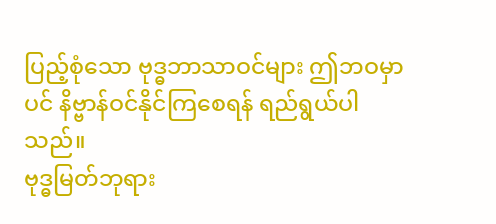ပြည့်စုံသော ဗုဒ္ဓဘာသာဝင်များ ဤဘဝမှာပင် နိဗ္ဗာန်ဝင်နိုင်ကြစေရန် ရည်ရွယ်ပါသည်။
ဗုဒ္ဓမြတ်ဘုရား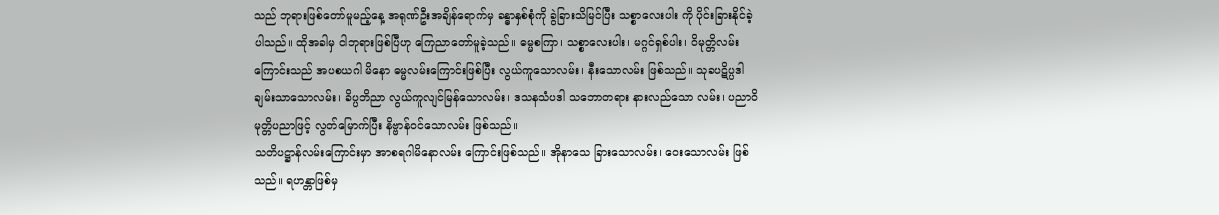သည် ဘုရားဖြစ်တော်မူမည့်နေ့ အရုဏ်ဦးအချိန်ရောက်မှ ခန္ဓာနှစ်စုံကို ခွဲခြားသိမြင်ပြီး သစ္စာလေးပါး ကို ပိုင်းခြားနိုင်ခဲ့ပါသည်။ ထိုအခါမှ ငါဘုရားဖြစ်ပြီဟု ကြေညာတော်မူခဲ့သည်။ ဓမ္မစကြာ၊ သစ္စာလေးပါး၊ မဂ္ဂင်ရှစ်ပါး၊ ဝိမုတ္တိလမ်းကြောင်းသည် အပစယဂါ မိနော ဓမ္မလမ်းကြောင်းဖြစ်ပြီး လွယ်ကူသောလမ်း၊ နီးသောလမ်း ဖြစ်သည်။ သုခပဋိပ္ပဒါ ချမ်းသာသောလမ်း၊ ခိပ္ပဘိညာ လွယ်ကူလျင်မြန်သောလမ်း၊ ဒသနသံပဒါ သဘောတရား နားလည်သော လမ်း၊ ပညာဝိမုတ္တိပညာဖြင့် လွတ်မြောက်ပြီး နိဗ္ဗာန်ဝင်သောလမ်း ဖြစ်သည်။
သတိပဋ္ဌာန်လမ်းကြောင်းမှာ အာစရဂါမိနောလမ်း ကြောင်းဖြစ်သည်။ အိုနာသေ ခြားသောလမ်း၊ ဝေးသောလမ်း ဖြစ်သည်။ ရဟန္တာဖြစ်မှ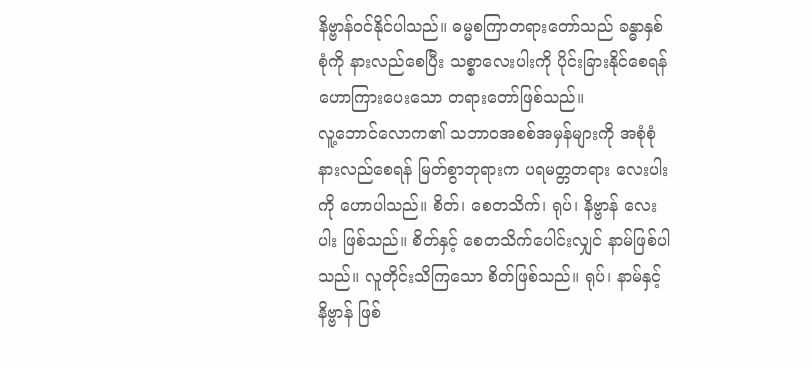နိဗ္ဗာန်ဝင်နိုင်ပါသည်။ ဓမ္မစကြာတရားတော်သည် ခန္ဓာနှစ်စုံကို နားလည်စေပြီး သစ္စာလေးပါးကို ပိုင်းခြားနိုင်စေရန် ဟောကြားပေးသော တရားတော်ဖြစ်သည်။
လူ့ဘောင်လောက၏ သဘာဝအစစ်အမှန်များကို အစုံစုံ နားလည်စေရန် မြတ်စွာဘုရားက ပရမတ္တတရား လေးပါးကို ဟောပါသည်။ စိတ်၊ စေတသိက်၊ ရုပ်၊ နိဗ္ဗာန် လေးပါး ဖြစ်သည်။ စိတ်နှင့် စေတသိက်ပေါင်းလျှင် နာမ်ဖြစ်ပါသည်။ လူတိုင်းသိကြသော စိတ်ဖြစ်သည်။ ရုပ်၊ နာမ်နှင့် နိဗ္ဗာန် ဖြစ်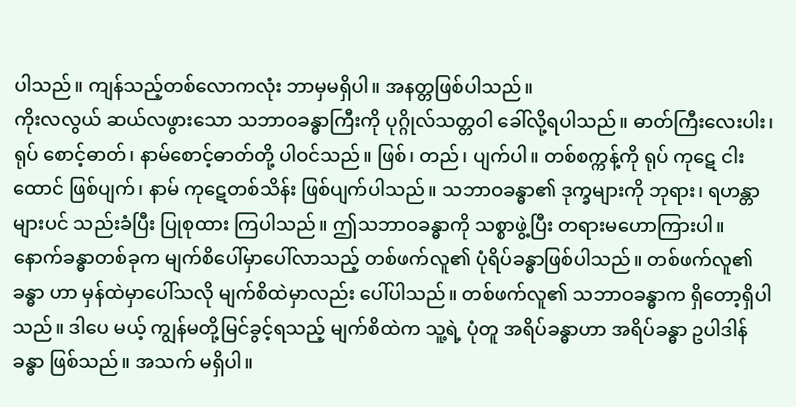ပါသည်။ ကျန်သည့်တစ်လောကလုံး ဘာမှမရှိပါ။ အနတ္တဖြစ်ပါသည်။
ကိုးလလွယ် ဆယ်လဖွားသော သဘာဝခန္ဓာကြီးကို ပုဂ္ဂိုလ်သတ္တဝါ ခေါ်လို့ရပါသည်။ ဓာတ်ကြီးလေးပါး၊ ရုပ် စောင့်ဓာတ်၊ နာမ်စောင့်ဓာတ်တို့ ပါဝင်သည်။ ဖြစ်၊ တည်၊ ပျက်ပါ။ တစ်စက္ကန့်ကို ရုပ် ကုဋေ ငါးထောင် ဖြစ်ပျက်၊ နာမ် ကုဋေတစ်သိန်း ဖြစ်ပျက်ပါသည်။ သဘာဝခန္ဓာ၏ ဒုက္ခများကို ဘုရား၊ ရဟန္တာများပင် သည်းခံပြီး ပြုစုထား ကြပါသည်။ ဤသဘာဝခန္ဓာကို သစ္စာဖွဲ့ပြီး တရားမဟောကြားပါ။
နောက်ခန္ဓာတစ်ခုက မျက်စိပေါ်မှာပေါ်လာသည့် တစ်ဖက်လူ၏ ပုံရိပ်ခန္ဓာဖြစ်ပါသည်။ တစ်ဖက်လူ၏ခန္ဓာ ဟာ မှန်ထဲမှာပေါ်သလို မျက်စိထဲမှာလည်း ပေါ်ပါသည်။ တစ်ဖက်လူ၏ သဘာဝခန္ဓာက ရှိတော့ရှိပါသည်။ ဒါပေ မယ့် ကျွန်မတို့မြင်ခွင့်ရသည့် မျက်စိထဲက သူ့ရဲ့ ပုံတူ အရိပ်ခန္ဓာဟာ အရိပ်ခန္ဓာ ဥပါဒါန်ခန္ဓာ ဖြစ်သည်။ အသက် မရှိပါ။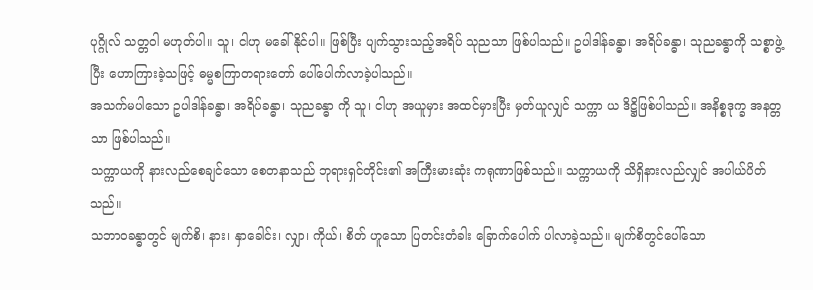ပုဂ္ဂိုလ် သတ္တဝါ မဟုတ်ပါ။ သူ၊ ငါဟု မခေါ်နိုင်ပါ။ ဖြစ်ပြီး ပျက်သွားသည့်အရိပ် သုညသာ ဖြစ်ပါသည်။ ဥပါဒါန်ခန္ဓာ၊ အရိပ်ခန္ဓာ၊ သုညခန္ဓာကို သစ္စာဖွဲ့ပြီး ဟောကြားခဲ့သဖြင့် ဓမ္မစကြာတရားတော် ပေါ်ပေါက်လာခဲ့ပါသည်။
အသက်မပါသော ဥပါဒါန်ခန္ဓာ၊ အရိပ်ခန္ဓာ၊ သုညခန္ဓာ ကို သူ၊ ငါဟု အယူမှား အထင်မှားပြီး မှတ်ယူလျှင် သက္ကာ ယ ဒိဋ္ဌိဖြစ်ပါသည်။ အနိစ္စဒုက္ခ အနတ္တသာ ဖြစ်ပါသည်။
သက္ကာယကို နားလည်စေချင်သော စေတနာသည် ဘုရားရှင်တိုင်း၏ အကြီးမားဆုံး ကရုဏာဖြစ်သည်။ သက္ကာယကို သိရှိနားလည်လျှင် အပါယ်ပိတ်သည်။
သဘာဝခန္ဓာတွင် မျက်စိ၊ နား၊ နှာခေါင်း၊ လျှာ၊ ကိုယ်၊ စိတ် ဟူသော ပြတင်းတံခါး ခြောက်ပေါက် ပါလာခဲ့သည်။ မျက်စိတွင်ပေါ်သော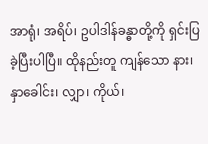အာရုံ၊ အရိပ်၊ ဥပါဒါန်ခန္ဓာတို့ကို ရှင်းပြခဲ့ပြီးပါပြီ။ ထိုနည်းတူ ကျန်သော နား၊ နှာခေါင်း၊ လျှာ၊ ကိုယ်၊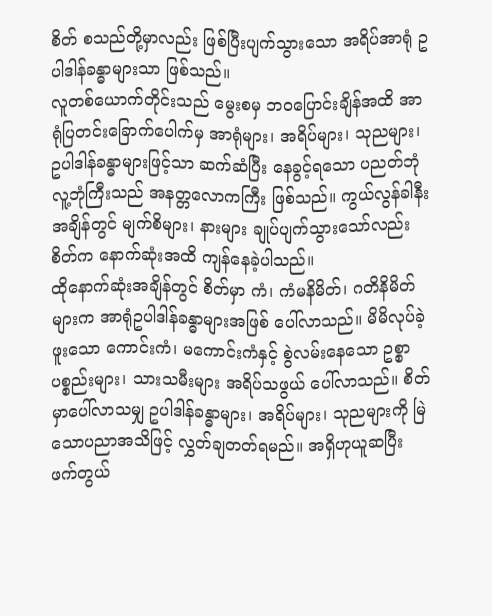စိတ် စသည်တို့မှာလည်း ဖြစ်ပြီးပျက်သွားသော အရိပ်အာရုံ ဥပါဒါန်ခန္ဓာများသာ ဖြစ်သည်။
လူတစ်ယောက်တိုင်းသည် မွေးစမှ ဘဝပြောင်းချိန်အထိ အာရုံပြတင်းခြောက်ပေါက်မှ အာရုံများ၊ အရိပ်များ၊ သုညများ၊ ဥပါဒါန်ခန္ဓာများဖြင့်သာ ဆက်ဆံပြီး နေခွင့်ရသော ပညတ်ဘုံ လူ့ဘုံကြီးသည် အနတ္တလောကကြီး ဖြစ်သည်။ ကွယ်လွန်ခါနီးအချိန်တွင် မျက်စိများ၊ နားများ ချုပ်ပျက်သွားသော်လည်း စိတ်က နောက်ဆုံးအထိ ကျန်နေခဲ့ပါသည်။
ထိုနောက်ဆုံးအချိန်တွင် စိတ်မှာ ကံ၊ ကံမနိမိတ်၊ ဂတိနိမိတ်များက အာရုံဥပါဒါန်ခန္ဓာများအဖြစ် ပေါ်လာသည်။ မိမိလုပ်ခဲ့ဖူးသော ကောင်းကံ၊ မကောင်းကံနှင့် စွဲလမ်းနေသော ဥစ္စာပစ္စည်းများ၊ သားသမီးများ အရိပ်သဖွယ် ပေါ်လာသည်။ စိတ်မှာပေါ်လာသမျှ ဥပါဒါန်ခန္ဓာများ၊ အရိပ်များ၊ သုညများကို မြဲသောပညာအသိဖြင့် လွှတ်ချတတ်ရမည်။ အရှိဟုယူဆပြီး ဖက်တွယ်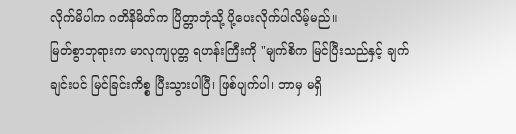လိုက်မိပါက ဂတိနိမိတ်က ပြိတ္တာဘုံသို့ ပို့ပေးလိုက်ပါလိမ့်မည်။
မြတ်စွာဘုရားက မာလုကျပုတ္တ ရဟန်းကြီးကို "မျက်စိက မြင်ပြီးသည်နှင့် ချက်ချင်းပင် မြင်ခြင်းကိစ္စ ပြီးသွားပါပြီ၊ ဖြစ်ပျက်ပါ၊ ဘာမှ မရှိ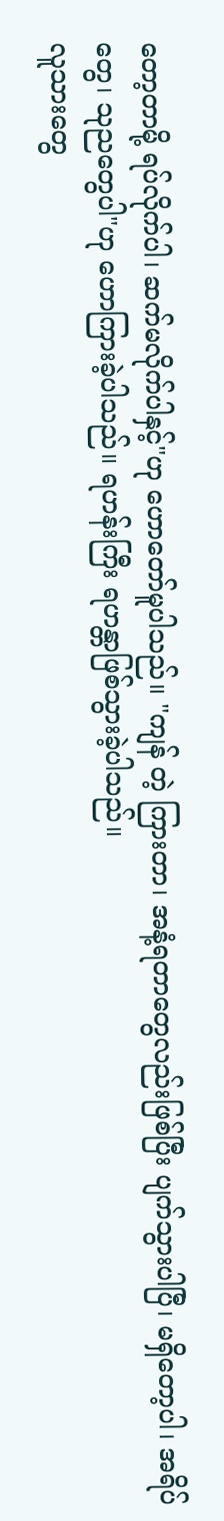တော့တာမို့ ရပ်လိုက်ပါ၊ ဆက်မလိုက်ပါနှင့်"ဟု ဟောတော်မူပါသည်။ "ကျန် တဲ့ ကြားတာ၊ အနံ့ရတာတွေလည်းဖြစ်ပြီး ပျက်သွားပါပြီ၊ မရှိတော့ပါ၊ အရိပ်တွေ၊ သုညတွေပါ"ဟု ဟောကြားခဲ့ပါသည်။ ရဟန်းကြီး ရဟန္တာဖြစ်သွားခဲ့ပါသည်။
လူသားတွေ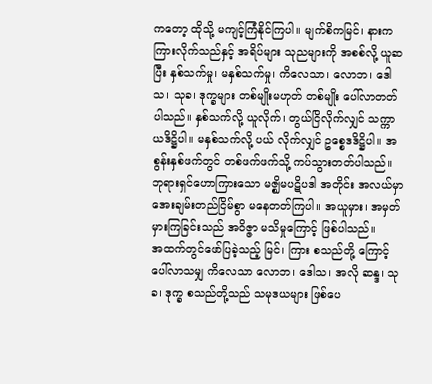ကတော့ ထိုသို့ မကျင့်ကြံနိုင်ကြပါ။ မျက်စိကမြင်၊ နားကကြားလိုက်သည်နှင့် အရိပ်များ သုညများကို အစစ်လို့ ယူဆပြီး နှစ်သက်မှု၊ မနှစ်သက်မှု၊ ကိလေသာ၊ လောဘ၊ ဒေါသ၊ သုခ၊ ဒုက္ခများ တစ်မျိုးမဟုတ် တစ်မျိုး ပေါ်လာတတ်ပါသည်။ နှစ်သက်လို့ ယူလိုက်၊ တွယ်ငြိလိုက်လျှင် သက္ကာယဒိဋ္ဌိပါ။ မနှစ်သက်လို့ ပယ် လိုက်လျှင် ဥစ္စေဒဒိဋ္ဌိပါ။ အစွန်းနှစ်ဖက်တွင် တစ်ဖက်ဖက်သို့ ကပ်သွားတတ်ပါသည်။ ဘုရားရှင်ဟောကြားသော မဇ္ဈိမပဋိပဒါ အတိုင်း အလယ်မှာ အေးချမ်းတည်ငြိမ်စွာ မနေတတ်ကြပါ။ အယူမှား၊ အမှတ်မှားကြခြင်းသည် အဝိဇ္ဇာ မသိမှုကြောင့် ဖြစ်ပါသည်။
အထက်တွင်ဖော်ပြခဲ့သည့် မြင်၊ ကြား စသည်တို့ ကြောင့် ပေါ်လာသမျှ ကိလေသာ လောဘ၊ ဒေါသ၊ အလို ဆန္ဒ၊ သုခ၊ ဒုက္ခ စသည်တို့သည် သမုဒယများ ဖြစ်ပေ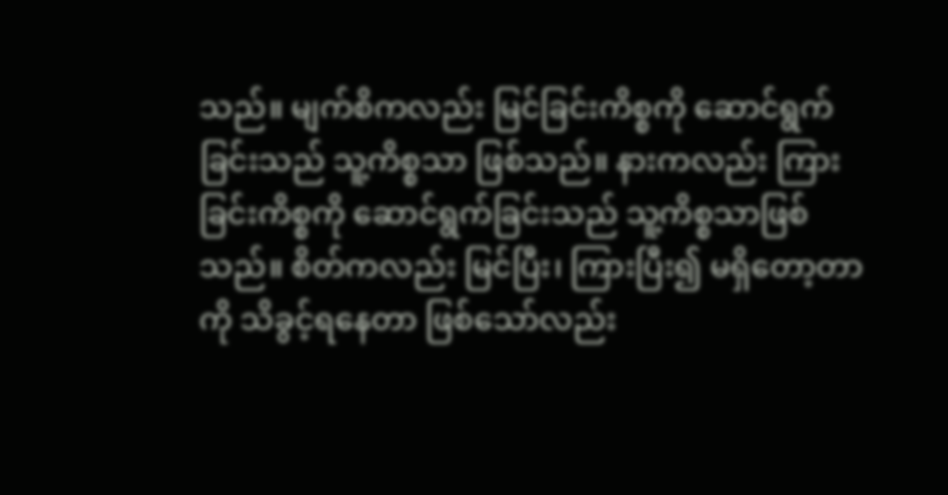သည်။ မျက်စိကလည်း မြင်ခြင်းကိစ္စကို ဆောင်ရွက်ခြင်းသည် သူ့ကိစ္စသာ ဖြစ်သည်။ နားကလည်း ကြားခြင်းကိစ္စကို ဆောင်ရွက်ခြင်းသည် သူ့ကိစ္စသာဖြစ်သည်။ စိတ်ကလည်း မြင်ပြီး၊ ကြားပြီး၍ မရှိတော့တာကို သိခွင့်ရနေတာ ဖြစ်သော်လည်း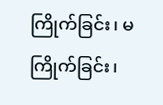ကြိုက်ခြင်း၊ မကြိုက်ခြင်း၊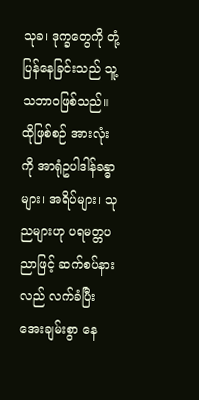သုခ၊ ဒုက္ခတွေကို တုံ့ပြန်နေခြင်းသည် သူ့သဘာဝဖြစ်သည်။ ထိုဖြစ်စဉ် အားလုံးကို အာရုံဥပါဒါန်ခန္ဓာများ၊ အရိပ်များ၊ သုညများဟု ပရမတ္တပညာဖြင့် ဆက်စပ်နားလည် လက်ခံပြီး အေးချမ်းစွာ နေ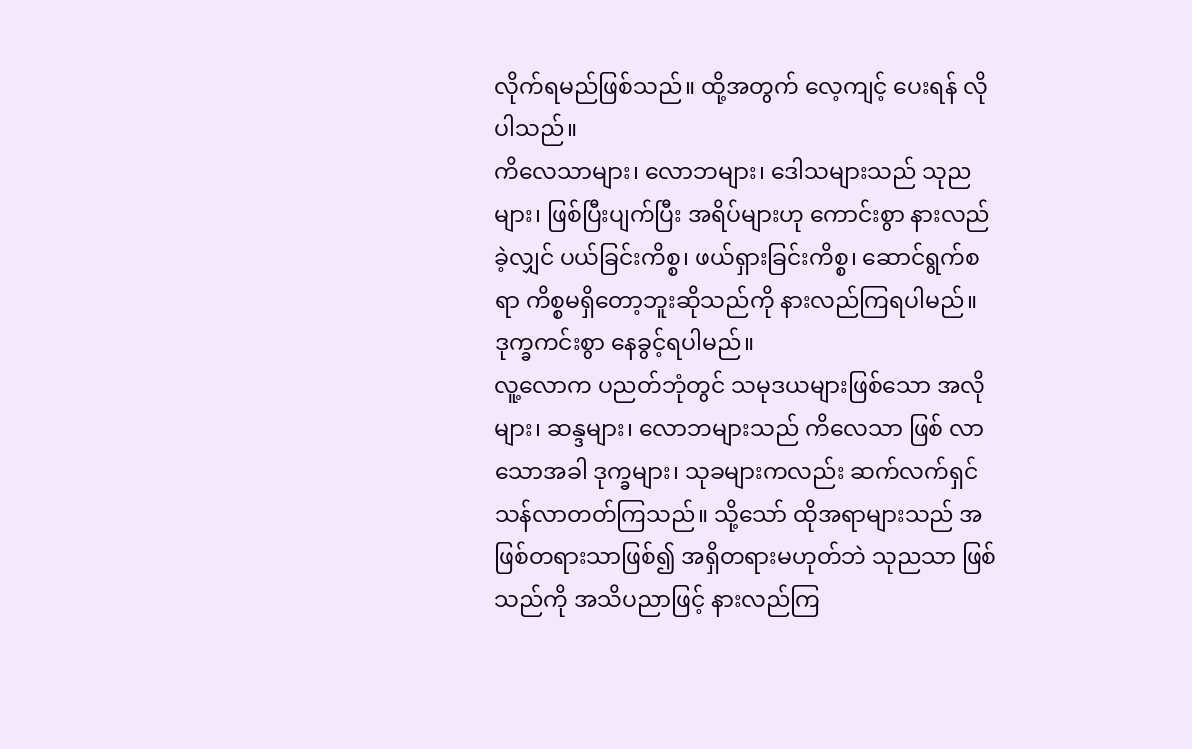လိုက်ရမည်ဖြစ်သည်။ ထို့အတွက် လေ့ကျင့် ပေးရန် လိုပါသည်။
ကိလေသာများ၊ လောဘများ၊ ဒေါသများသည် သုညများ၊ ဖြစ်ပြီးပျက်ပြီး အရိပ်များဟု ကောင်းစွာ နားလည်ခဲ့လျှင် ပယ်ခြင်းကိစ္စ၊ ဖယ်ရှားခြင်းကိစ္စ၊ ဆောင်ရွက်စရာ ကိစ္စမရှိတော့ဘူးဆိုသည်ကို နားလည်ကြရပါမည်။ ဒုက္ခကင်းစွာ နေခွင့်ရပါမည်။
လူ့လောက ပညတ်ဘုံတွင် သမုဒယများဖြစ်သော အလိုများ၊ ဆန္ဒများ၊ လောဘများသည် ကိလေသာ ဖြစ် လာသောအခါ ဒုက္ခများ၊ သုခများကလည်း ဆက်လက်ရှင်သန်လာတတ်ကြသည်။ သို့သော် ထိုအရာများသည် အဖြစ်တရားသာဖြစ်၍ အရှိတရားမဟုတ်ဘဲ သုညသာ ဖြစ်သည်ကို အသိပညာဖြင့် နားလည်ကြ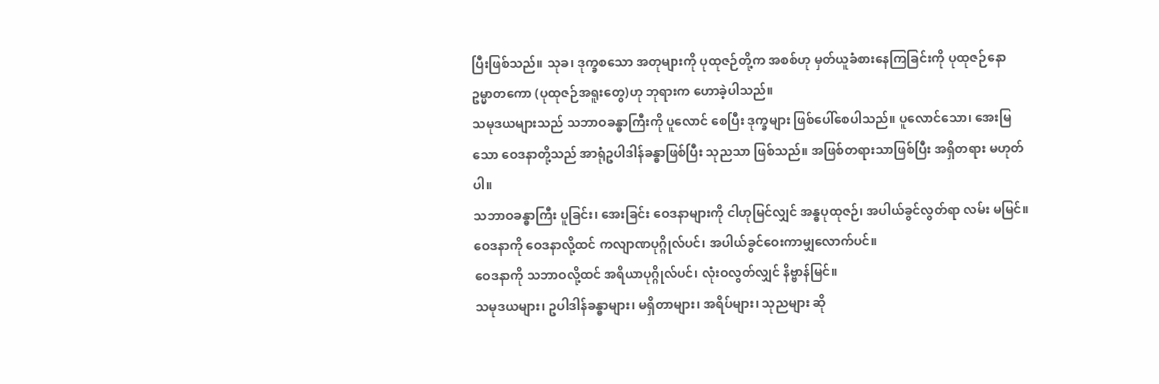ပြီးဖြစ်သည်။ သုခ၊ ဒုက္ခစသော အတုများကို ပုထုဇဉ်တို့က အစစ်ဟု မှတ်ယူခံစားနေကြခြင်းကို ပုထုဇဉ်နော ဥမ္မာတကော (ပုထုဇဉ်အရူးတွေ)ဟု ဘုရားက ဟောခဲ့ပါသည်။
သမုဒယများသည် သဘာဝခန္ဓာကြီးကို ပူလောင် စေပြီး ဒုက္ခများ ဖြစ်ပေါ်စေပါသည်။ ပူလောင်သော၊ အေးမြသော ဝေဒနာတို့သည် အာရုံဥပါဒါန်ခန္ဓာဖြစ်ပြီး သုညသာ ဖြစ်သည်။ အဖြစ်တရားသာဖြစ်ပြီး အရှိတရား မဟုတ်ပါ။
သဘာဝခန္ဓာကြီး ပူခြင်း၊ အေးခြင်း ဝေဒနာများကို ငါဟုမြင်လျှင် အန္ဓပုထုဇဉ်၊ အပါယ်ခွင်လွတ်ရာ လမ်း မမြင်။
ဝေဒနာကို ဝေဒနာလို့ထင် ကလျာဏပုဂ္ဂိုလ်ပင်၊ အပါယ်ခွင်ဝေးကာမျှလောက်ပင်။
ဝေဒနာကို သဘာဝလို့ထင် အရိယာပုဂ္ဂိုလ်ပင်၊ လုံးဝလွတ်လျှင် နိဗ္ဗာန်မြင်။
သမုဒယများ၊ ဥပါဒါန်ခန္ဓာများ၊ မရှိတာများ၊ အရိပ်များ၊ သုညများ ဆို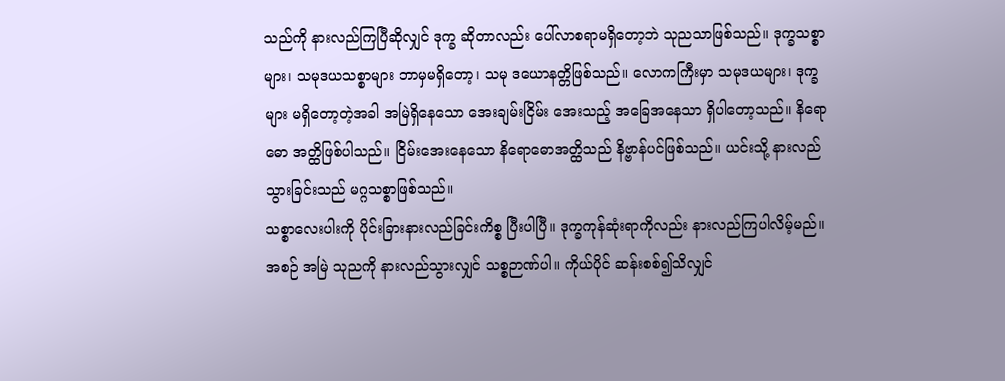သည်ကို နားလည်ကြပြီဆိုလျှင် ဒုက္ခ ဆိုတာလည်း ပေါ်လာစရာမရှိတော့ဘဲ သုညသာဖြစ်သည်။ ဒုက္ခသစ္စာများ၊ သမုဒယသစ္စာများ ဘာမှမရှိတော့၊ သမု ဒယောနတ္တိဖြစ်သည်။ လောကကြီးမှာ သမုဒယများ၊ ဒုက္ခများ မရှိတော့တဲ့အခါ အမြဲရှိနေသော အေးချမ်းငြိမ်း အေးသည့် အခြေအနေသာ ရှိပါတော့သည်။ နိရောဓော အတ္ထိဖြစ်ပါသည်။ ငြိမ်းအေးနေသော နိရောဓောအတ္ထိသည် နိဗ္ဗာန်ပင်ဖြစ်သည်။ ယင်းသို့ နားလည်သွားခြင်းသည် မဂ္ဂသစ္စာဖြစ်သည်။
သစ္စာလေးပါးကို ပိုင်းခြားနားလည်ခြင်းကိစ္စ ပြီးပါပြီ။ ဒုက္ခကုန်ဆုံးရာကိုလည်း နားလည်ကြပါလိမ့်မည်။ အစဉ် အမြဲ သုညကို နားလည်သွားလျှင် သစ္စဉာဏ်ပါ။ ကိုယ်ပိုင် ဆန်းစစ်၍သိလျှင်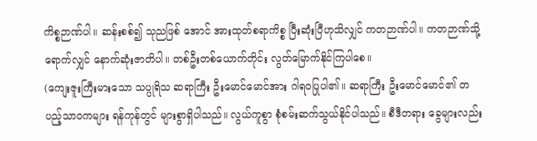ကိစ္စဉာဏ်ပါ။ ဆန်းစစ်၍ သုညဖြစ် အောင် အားထုတ်စရာကိစ္စ ပြီးဆုံးပြီဟုသိလျှင် ကတဉာဏ်ပါ။ ကတဉာဏ်သို့ရောက်လျှင် နောက်ဆုံးဇာတိပါ။ တစ်ဦးတစ်ယောက်တိုင်း လွတ်မြောက်နိုင်ကြပါစေ။
(ကျေးဇူးကြီးမားသော သပ္ပုရိသ ဆရာကြီး ဦးမောင်မောင်အား ဂါရဝပြုပါ၏။ ဆရာကြီး ဦးမောင်မောင်၏ တပည့်သာဝကများ ရန်ကုန်တွင် များစွာရှိပါသည်။ လွယ်ကူစွာ စုံစမ်းဆက်သွယ်နိုင်ပါသည်။ စီဒီတရား ခွေများလည်း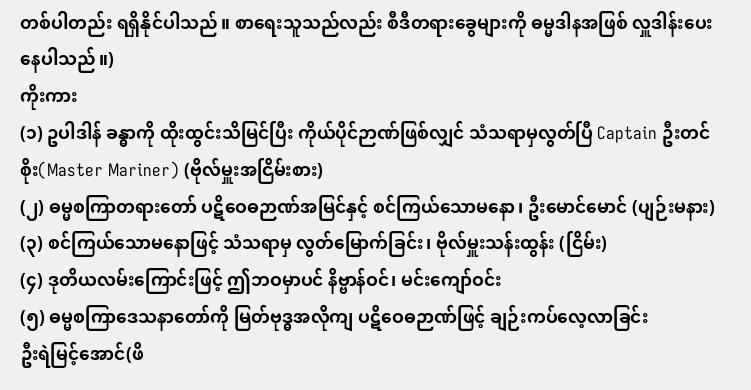တစ်ပါတည်း ရရှိနိုင်ပါသည်။ စာရေးသူသည်လည်း စီဒီတရားခွေများကို ဓမ္မဒါနအဖြစ် လှူဒါန်းပေးနေပါသည်။)
ကိုးကား
(၁) ဥပါဒါန် ခန္ဓာကို ထိုးထွင်းသိမြင်ပြီး ကိုယ်ပိုင်ဉာဏ်ဖြစ်လျှင် သံသရာမှလွတ်ပြီ Captain ဦးတင်စိုး(Master Mariner) (ဗိုလ်မှူးအငြိမ်းစား)
(၂) ဓမ္မစကြာတရားတော် ပဋိဝေဓဉာဏ်အမြင်နှင့် စင်ကြယ်သောမနော၊ ဦးမောင်မောင် (ပျဉ်းမနား)
(၃) စင်ကြယ်သောမနောဖြင့် သံသရာမှ လွတ်မြောက်ခြင်း၊ ဗိုလ်မှူးသန်းထွန်း (ငြိမ်း)
(၄) ဒုတိယလမ်းကြောင်းဖြင့် ဤဘဝမှာပင် နိဗ္ဗာန်ဝင်၊ မင်းကျော်ဝင်း
(၅) ဓမ္မစကြာဒေသနာတော်ကို မြတ်ဗုဒ္ဓအလိုကျ ပဋိဝေဓဉာဏ်ဖြင့် ချဉ်းကပ်လေ့လာခြင်း
ဦးရဲမြင့်အောင်(ဖိ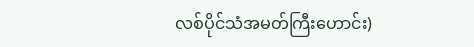လစ်ပိုင်သံအမတ်ကြီးဟောင်း)